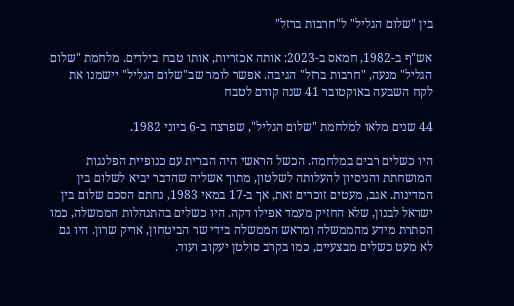בין "שלום הגליל" ל"חרבות ברזל"

אש"ף ב-1982, חמאס ב-2023: אותה אכזריות, אותו טבח בילדים. מלחמת "שלום הגליל" מנעה, "חרבות ברזל" הגיבה. אפשר לומר שב"שלום הגליל" יישמנו את לקח השבעה באוקטובר 41 שנה קודם לטבח

44 שנים מלאו למלחמת "שלום הגליל", שפרצה ב-6 ביוני 1982.

היו כשלים רבים במלחמה. הכשל הראשי היה הברית עם כנופיית הפלנגות המושחתת והניסיון להעלותה לשלטון, מתוך אשליה שהדבר יביא לשלום בין המדינות. אגב, מעטים זוכרים זאת, אך ב-17 במאי 1983, נחתם הסכם שלום בין ישראל לבנון, שלא החזיק מעמד אפילו דקה. היו כשלים בהתנהלות הממשלה, כמו הסתרת מידע מהממשלה ומראש הממשלה בידי שר הביטחון, אריק שרון. היו גם לא מעט כשלים מבצעיים, כמו בקרב סולטן יעקוב ועוד.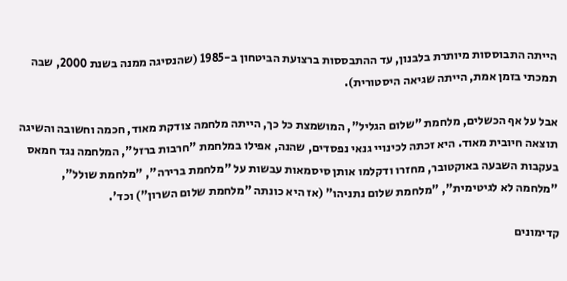הייתה התבוססות מיותרת בלבנון, עד ההתבססות ברצועת הביטחון ב-1985 (שהנסיגה ממנה בשנת 2000, שבה תמכתי בזמן אמת, הייתה שגיאה היסטורית).

אבל על אף הכשלים, מלחמת "שלום הגליל", המושמצת כל כך, הייתה מלחמה צודקת מאוד, חכמה וחשובה והשיגה תוצאה חיובית מאוד. היא זכתה לכינויי גנאי נפסדים, שהנה, אפילו במלחמת "חרבות ברזל", המלחמה נגד חמאס בעקבות השבעה באוקטובר, מחזרו ודקלמו אותן סיסמאות עבשות על "מלחמת ברירה", "מלחמת שולל", "מלחמה לא לגיטימית", "מלחמת שלום נתניהו" (אז היא כונתה "מלחמת שלום השרון") וכד'.

קדימונים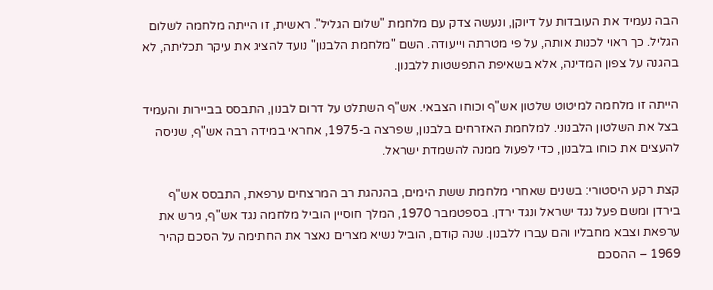הבה נעמיד את העובדות על דיוקן, ונעשה צדק עם מלחמת "שלום הגליל". ראשית, זו הייתה מלחמה לשלום הגליל. כך ראוי לכנות אותה, על פי מטרתה וייעודה. השם "מלחמת הלבנון" נועד להציג את עיקר תכליתה, לא בהגנה על צפון המדינה, אלא בשאיפת התפשטות ללבנון.

הייתה זו מלחמה למיטוט שלטון אש"ף וכוחו הצבאי. אש"ף השתלט על דרום לבנון, התבסס בביירות והעמיד בצל את השלטון הלבנוני. למלחמת האזרחים בלבנון, שפרצה ב-1975, אחראי במידה רבה אש"ף, שניסה להעצים את כוחו בלבנון, כדי לפעול ממנה להשמדת ישראל.

קצת רקע היסטורי: בשנים שאחרי מלחמת ששת הימים, בהנהגת רב המרצחים ערפאת, התבסס אש"ף בירדן ומשם פעל נגד ישראל ונגד ירדן. בספטמבר 1970, המלך חוסיין הוביל מלחמה נגד אש"ף, גירש את ערפאת וצבא מחבליו והם עברו ללבנון. שנה קודם, הוביל נשיא מצרים נאצר את החתימה על הסכם קהיר 1969 – ההסכם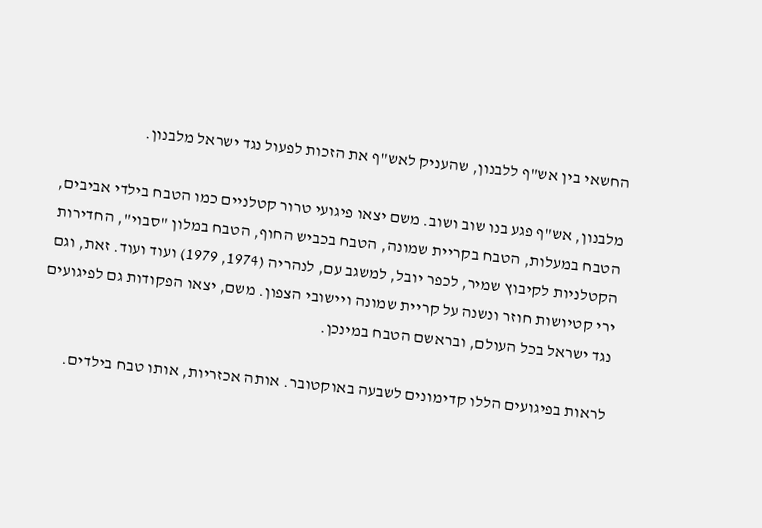החשאי בין אש"ף ללבנון, שהעניק לאש"ף את הזכות לפעול נגד ישראל מלבנון.

מלבנון, אש"ף פגע בנו שוב ושוב. משם יצאו פיגועי טרור קטלניים כמו הטבח בילדי אביבים, הטבח במעלות, הטבח בקריית שמונה, הטבח בכביש החוף, הטבח במלון "סבוי", החדירות הקטלניות לקיבוץ שמיר, לכפר יובל, למשגב עם, לנהריה (1974, 1979) ועוד ועוד. זאת, וגם ירי קטיושות חוזר ונשנה על קריית שמונה ויישובי הצפון. משם, יצאו הפקודות גם לפיגועים נגד ישראל בכל העולם, ובראשם הטבח במינכן.

לראות בפיגועים הללו קדימונים לשבעה באוקטובר. אותה אכזריות, אותו טבח בילדים.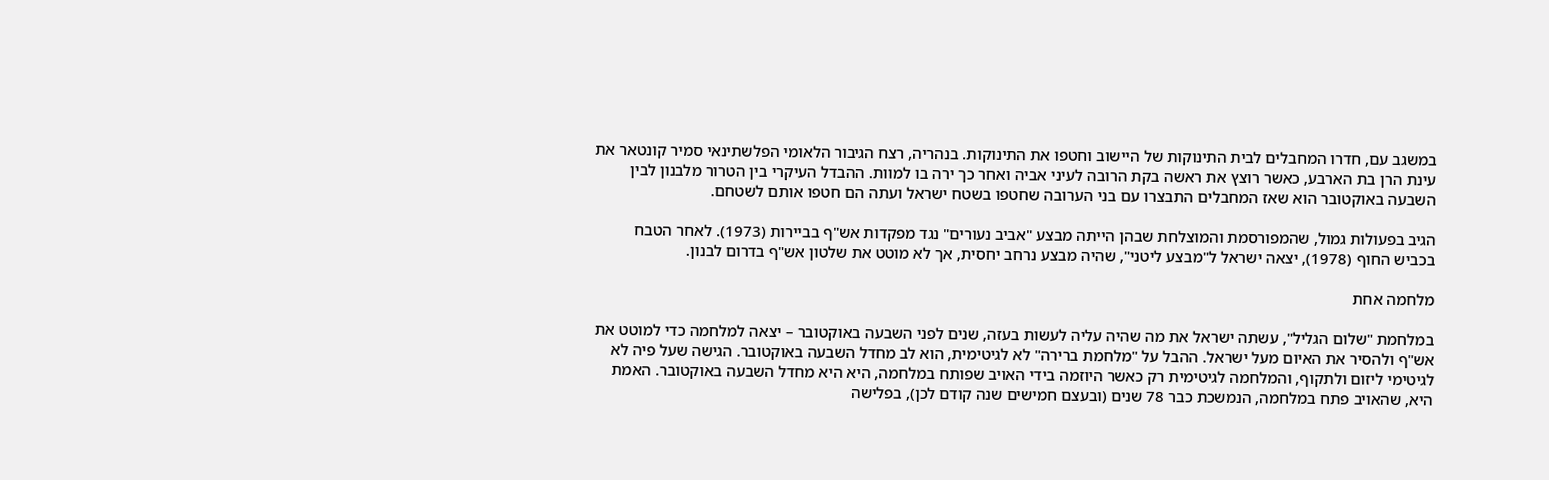במשגב עם, חדרו המחבלים לבית התינוקות של היישוב וחטפו את התינוקות. בנהריה, רצח הגיבור הלאומי הפלשתינאי סמיר קונטאר את עינת הרן בת הארבע, כאשר רוצץ את ראשה בקת הרובה לעיני אביה ואחר כך ירה בו למוות. ההבדל העיקרי בין הטרור מלבנון לבין השבעה באוקטובר הוא שאז המחבלים התבצרו עם בני הערובה שחטפו בשטח ישראל ועתה הם חטפו אותם לשטחם.

הגיב בפעולות גמול, שהמפורסמת והמוצלחת שבהן הייתה מבצע "אביב נעורים" נגד מפקדות אש"ף בביירות (1973). לאחר הטבח בכביש החוף (1978), יצאה ישראל ל"מבצע ליטני", שהיה מבצע נרחב יחסית, אך לא מוטט את שלטון אש"ף בדרום לבנון.

מלחמה אחת

במלחמת "שלום הגליל", עשתה ישראל את מה שהיה עליה לעשות בעזה, שנים לפני השבעה באוקטובר – יצאה למלחמה כדי למוטט את אש"ף ולהסיר את האיום מעל ישראל. ההבל על "מלחמת ברירה" לא לגיטימית, הוא לב מחדל השבעה באוקטובר. הגישה שעל פיה לא לגיטימי ליזום ולתקוף, והמלחמה לגיטימית רק כאשר היוזמה בידי האויב שפותח במלחמה, היא היא מחדל השבעה באוקטובר. האמת היא, שהאויב פתח במלחמה, הנמשכת כבר 78 שנים (ובעצם חמישים שנה קודם לכן), בפלישה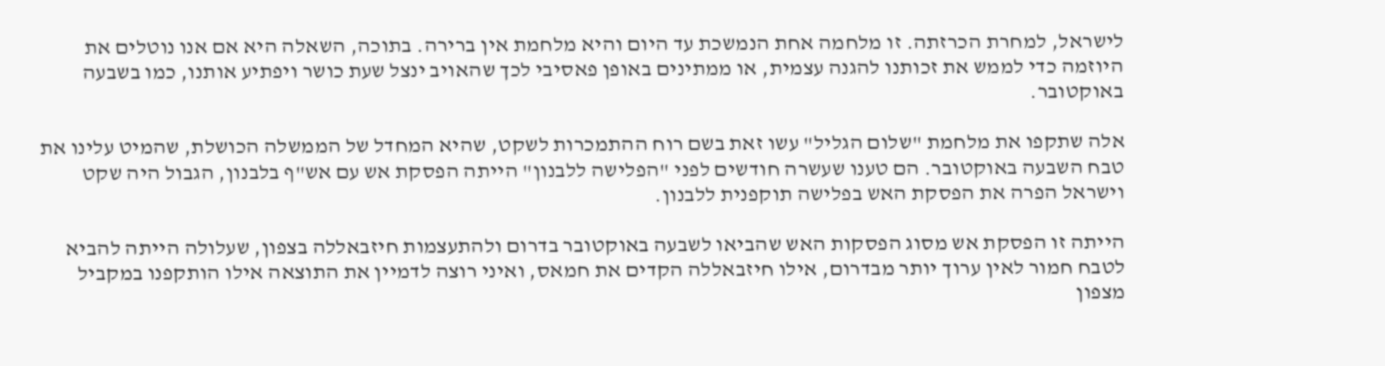לישראל, למחרת הכרזתה. זו מלחמה אחת הנמשכת עד היום והיא מלחמת אין ברירה. בתוכה, השאלה היא אם אנו נוטלים את היוזמה כדי לממש את זכותנו להגנה עצמית, או ממתינים באופן פאסיבי לכך שהאויב ינצל שעת כושר ויפתיע אותנו, כמו בשבעה באוקטובר.

אלה שתקפו את מלחמת "שלום הגליל" עשו זאת בשם רוח ההתמכרות לשקט, שהיא המחדל של הממשלה הכושלת, שהמיט עלינו את טבח השבעה באוקטובר. הם טענו שעשרה חודשים לפני "הפלישה ללבנון" הייתה הפסקת אש עם אש"ף בלבנון, הגבול היה שקט וישראל הפרה את הפסקת האש בפלישה תוקפנית ללבנון.

הייתה זו הפסקת אש מסוג הפסקות האש שהביאו לשבעה באוקטובר בדרום ולהתעצמות חיזבאללה בצפון, שעלולה הייתה להביא לטבח חמור לאין ערוך יותר מבדרום, אילו חיזבאללה הקדים את חמאס, ואיני רוצה לדמיין את התוצאה אילו הותקפנו במקביל מצפון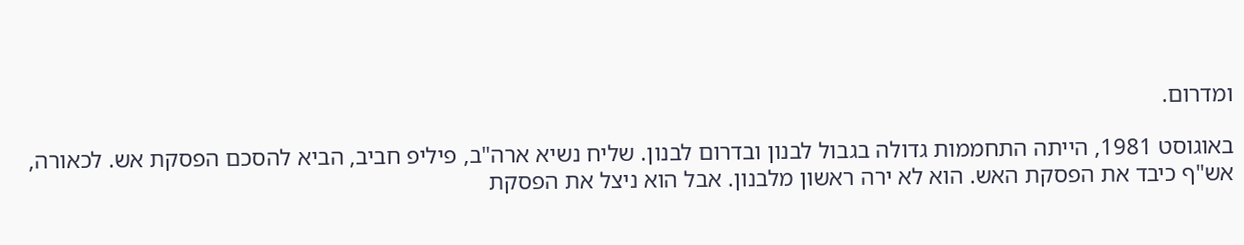ומדרום.

באוגוסט 1981, הייתה התחממות גדולה בגבול לבנון ובדרום לבנון. שליח נשיא ארה"ב, פיליפ חביב, הביא להסכם הפסקת אש. לכאורה, אש"ף כיבד את הפסקת האש. הוא לא ירה ראשון מלבנון. אבל הוא ניצל את הפסקת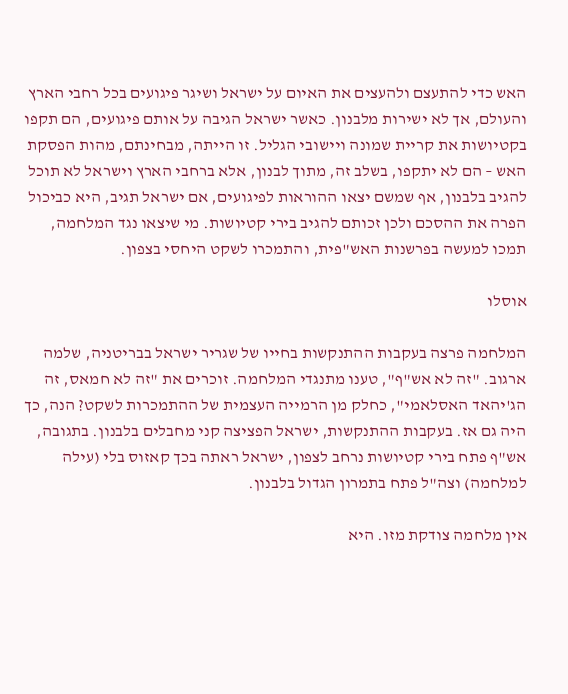האש כדי להתעצם ולהעצים את האיום על ישראל ושיגר פיגועים בכל רחבי הארץ והעולם, אך לא ישירות מלבנון. כאשר ישראל הגיבה על אותם פיגועים, הם תקפו בקטיושות את קריית שמונה ויישובי הגליל. זו הייתה, מבחינתם, מהות הפסקת האש – הם לא יתקפו, בשלב זה, מתוך לבנון, אלא ברחבי הארץ וישראל לא תוכל להגיב בלבנון, אף שמשם יצאו ההוראות לפיגועים, אם ישראל תגיב, היא כביכול הפרה את ההסכם ולכן זכותם להגיב בירי קטיושות. מי שיצאו נגד המלחמה, תמכו למעשה בפרשנות האש"פית, והתמכרו לשקט היחסי בצפון.

אוסלו

המלחמה פרצה בעקבות ההתנקשות בחייו של שגריר ישראל בבריטניה, שלמה ארגוב. "זה לא אש"ף", טענו מתנגדי המלחמה. זוכרים את "זה לא חמאס, זה הג'יהאד האסלאמי", כחלק מן הרמייה העצמית של ההתמכרות לשקט? הנה, כך היה גם אז. בעקבות ההתנקשות, ישראל הפציצה קני מחבלים בלבנון. בתגובה, אש"ף פתח בירי קטיושות נרחב לצפון, ישראל ראתה בכך קאזוס בלי (עילה למלחמה) וצה"ל פתח בתמרון הגדול בלבנון.

אין מלחמה צודקת מזו. היא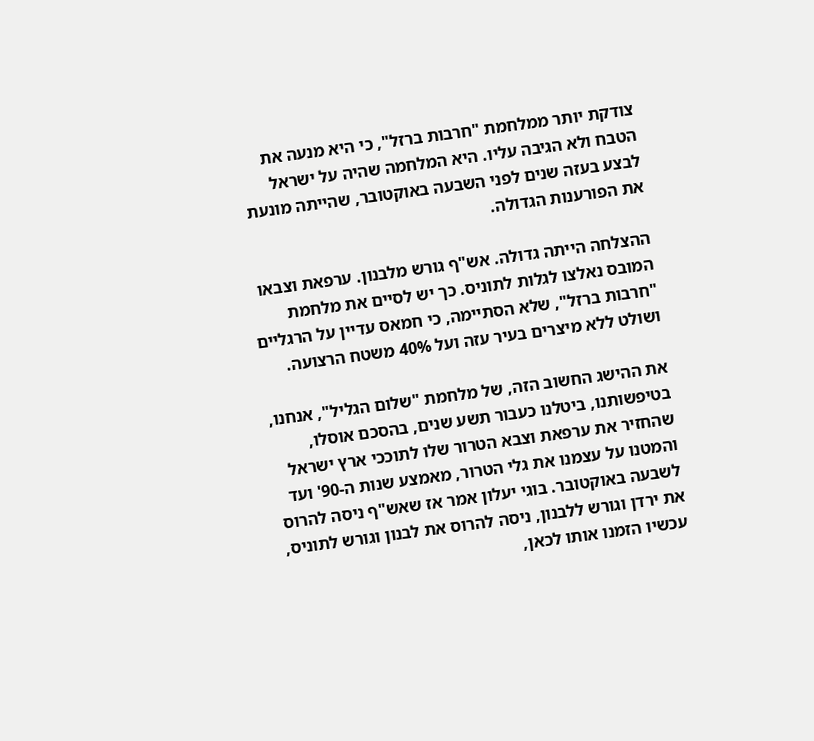צודקת יותר ממלחמת "חרבות ברזל", כי היא מנעה את הטבח ולא הגיבה עליו. היא המלחמה שהיה על ישראל לבצע בעזה שנים לפני השבעה באוקטובר, שהייתה מונעת את הפורענות הגדולה.

ההצלחה הייתה גדולה. אש"ף גורש מלבנון. ערפאת וצבאו המובס נאלצו לגלות לתוניס. כך יש לסיים את מלחמת "חרבות ברזל", שלא הסתיימה, כי חמאס עדיין על הרגליים ושולט ללא מיצרים בעיר עזה ועל 40% משטח הרצועה.

את ההישג החשוב הזה, של מלחמת "שלום הגליל", אנחנו, בטיפשותנו, ביטלנו כעבור תשע שנים, בהסכם אוסלו, שהחזיר את ערפאת וצבא הטרור שלו לתוככי ארץ ישראל והמטנו על עצמנו את גלי הטרור, מאמצע שנות ה-90' ועד לשבעה באוקטובר. בוגי יעלון אמר אז שאש"ף ניסה להרוס את ירדן וגורש ללבנון, ניסה להרוס את לבנון וגורש לתוניס, עכשיו הזמנו אותו לכאן,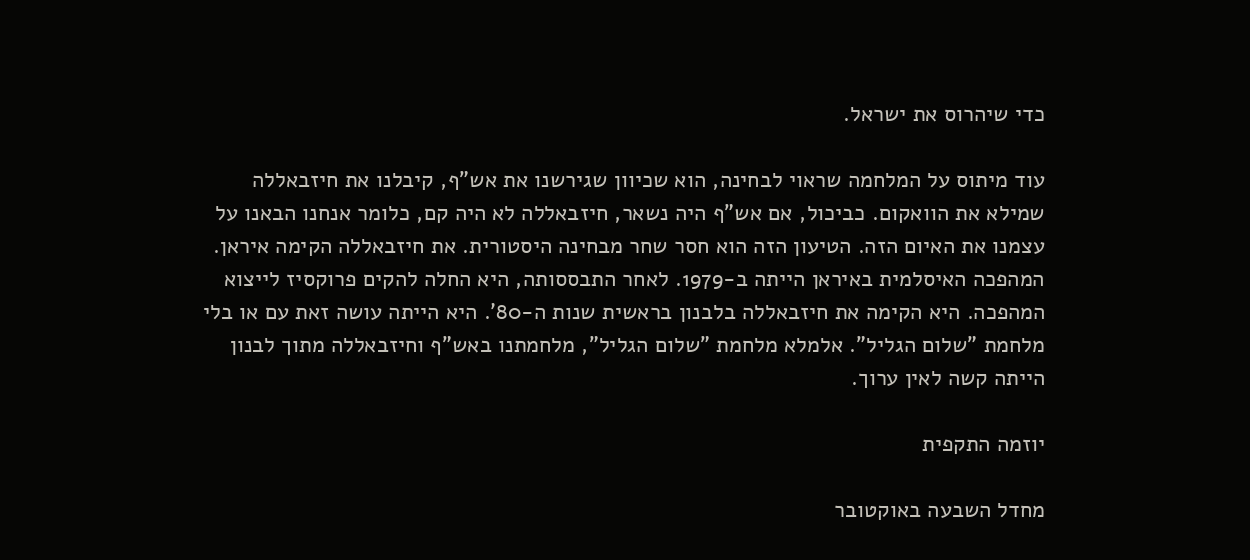כדי שיהרוס את ישראל.

עוד מיתוס על המלחמה שראוי לבחינה, הוא שכיוון שגירשנו את אש"ף, קיבלנו את חיזבאללה שמילא את הוואקום. כביכול, אם אש"ף היה נשאר, חיזבאללה לא היה קם, כלומר אנחנו הבאנו על עצמנו את האיום הזה. הטיעון הזה הוא חסר שחר מבחינה היסטורית. את חיזבאללה הקימה איראן. המהפכה האיסלמית באיראן הייתה ב-1979. לאחר התבססותה, היא החלה להקים פרוקסיז לייצוא המהפכה. היא הקימה את חיזבאללה בלבנון בראשית שנות ה-80'. היא הייתה עושה זאת עם או בלי מלחמת "שלום הגליל". אלמלא מלחמת "שלום הגליל", מלחמתנו באש"ף וחיזבאללה מתוך לבנון הייתה קשה לאין ערוך.

יוזמה התקפית

מחדל השבעה באוקטובר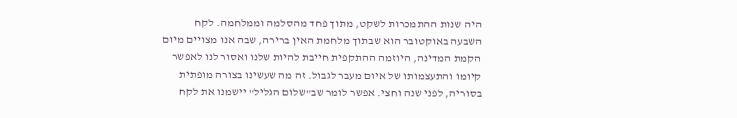היה שנות ההתמכרות לשקט, מתוך פחד מהסלמה וממלחמה. לקח השבעה באוקטובר הוא שבתוך מלחמת האין ברירה, שבה אנו מצויים מיום הקמת המדינה, היוזמה ההתקפית חייבת להיות שלנו ואסור לנו לאפשר קיומו והתעצמותו של איום מעבר לגבול. זה מה שעשינו בצורה מופתית בסוריה, לפני שנה וחצי. אפשר לומר שב"שלום הגליל" יישמנו את לקח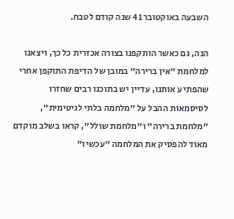השבעה באוקטובר 41 שנה קודם לטבח.

הנה, גם כאשר הותקפנו בצורה אכזרית כל כך, ויצאנו למלחמת "אין ברירה" במובן של הדיפת התוקפן אחרי שהפתיע אותנו, עדיין יש בתוכנו רבים שחזרו לסיסמאות ההבל על "מלחמה בלתי לגיטימית", "מלחמת ברירה" ו"מלחמת שולל", קראו בשלב מוקדם מאוד להפסיק את המלחמה "עכשיו"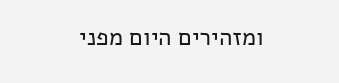ומזהירים היום מפני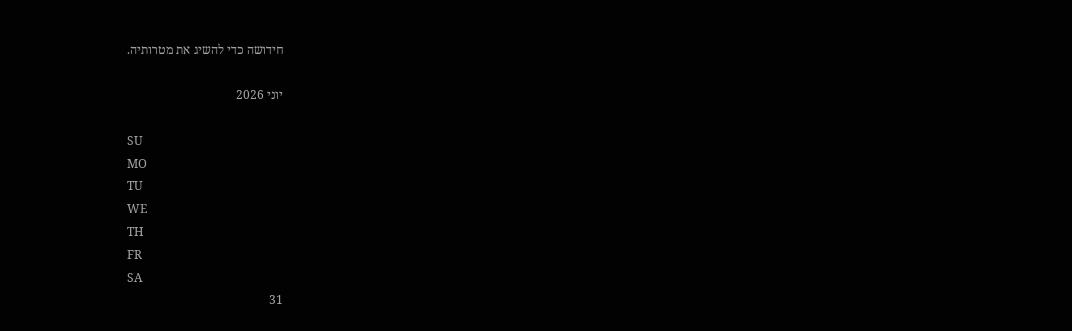חידושה כדי להשיג את מטרותיה.

יוני 2026

SU
MO
TU
WE
TH
FR
SA
31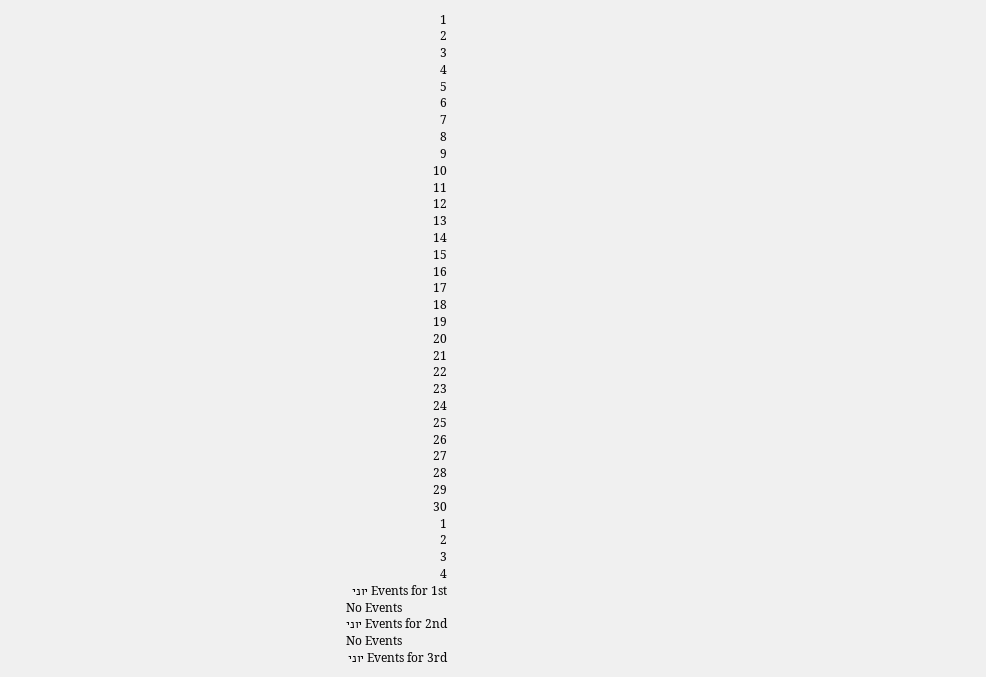1
2
3
4
5
6
7
8
9
10
11
12
13
14
15
16
17
18
19
20
21
22
23
24
25
26
27
28
29
30
1
2
3
4
Events for 1st יוני
No Events
Events for 2nd יוני
No Events
Events for 3rd יוני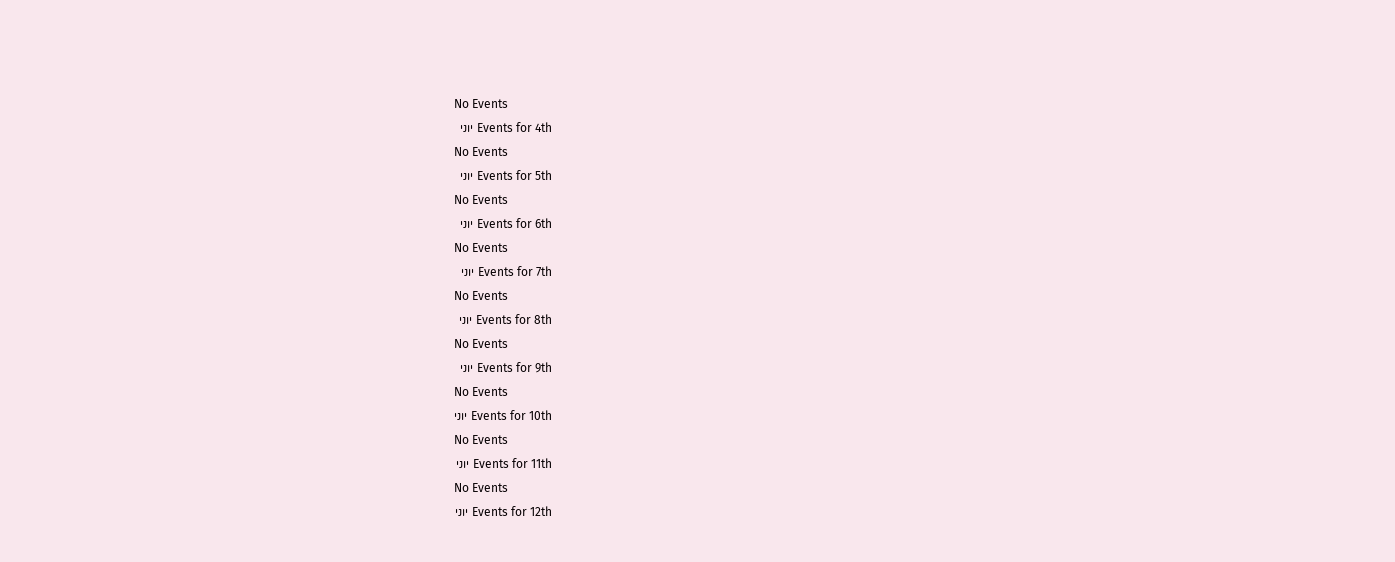No Events
Events for 4th יוני
No Events
Events for 5th יוני
No Events
Events for 6th יוני
No Events
Events for 7th יוני
No Events
Events for 8th יוני
No Events
Events for 9th יוני
No Events
Events for 10th יוני
No Events
Events for 11th יוני
No Events
Events for 12th יוני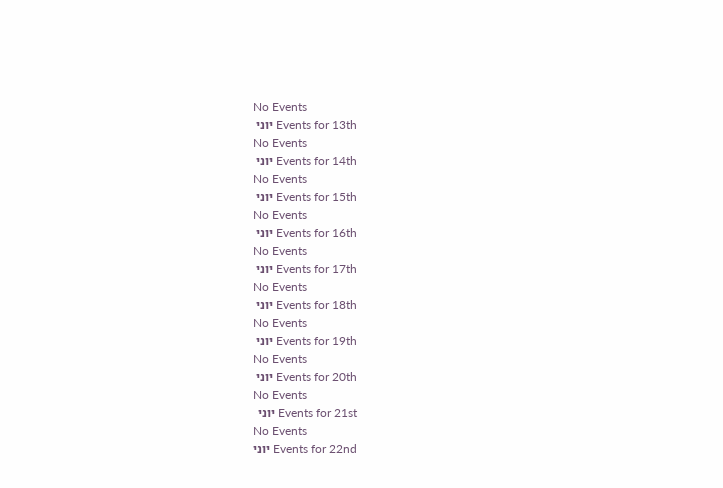No Events
Events for 13th יוני
No Events
Events for 14th יוני
No Events
Events for 15th יוני
No Events
Events for 16th יוני
No Events
Events for 17th יוני
No Events
Events for 18th יוני
No Events
Events for 19th יוני
No Events
Events for 20th יוני
No Events
Events for 21st יוני
No Events
Events for 22nd יוני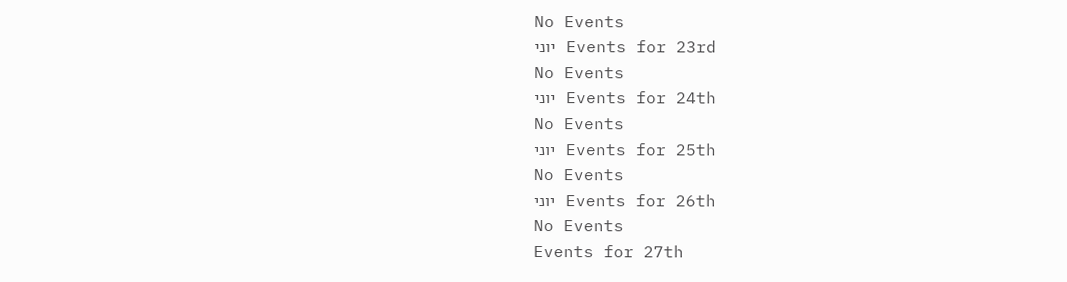No Events
Events for 23rd יוני
No Events
Events for 24th יוני
No Events
Events for 25th יוני
No Events
Events for 26th יוני
No Events
Events for 27th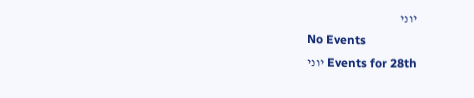יוני
No Events
Events for 28th יוני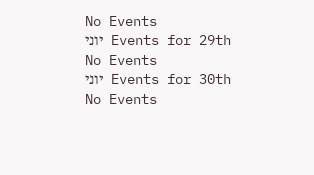No Events
Events for 29th יוני
No Events
Events for 30th יוני
No Events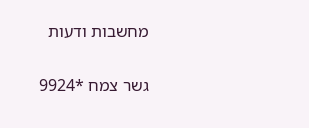מחשבות ודעות

גשר צמח *9924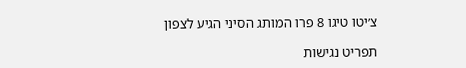צ׳יטו טיגו 8 פרו המותג הסיני הגיע לצפון

תפריט נגישות